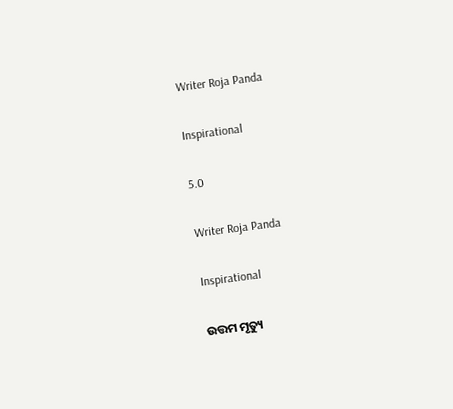Writer Roja Panda

Inspirational

5.0

Writer Roja Panda

Inspirational

ଉତ୍ତମ ମୃତ୍ୟୁ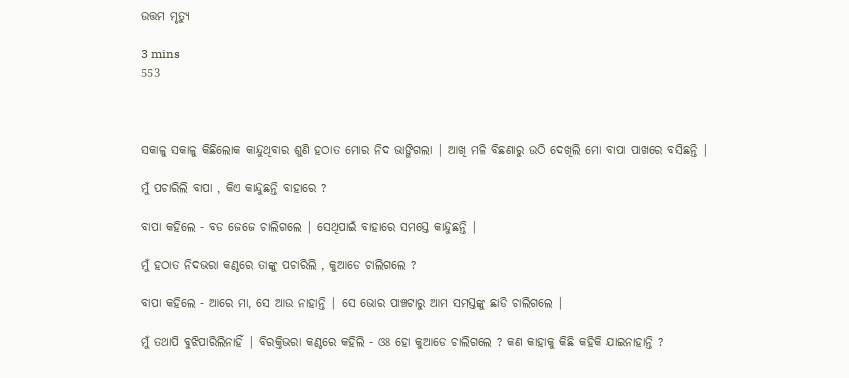ଉତ୍ତମ ମୃତ୍ୟୁ

3 mins
553



ସକାଳୁ ସକାଳୁ କିଛିଲୋକ କାନ୍ଦୁଥିବାର ଶୁଣି ହଠାତ ମୋର ନିଦ ଭାଙ୍ଗିଗଲା | ଆଖି ମଳି ବିଛଣାରୁ ଉଠି ଦେଖିଲି ମୋ ବାପା ପାଖରେ ବସିଛନ୍ତି |

ମୁଁ ପଚାରିଲି ବାପା , କିଏ କାନ୍ଦୁଛନ୍ତି ବାହାରେ ?

ବାପା କହିଲେ - ବଡ ଜେଜେ ଚାଲିଗଲେ | ସେଥିପାଇଁ ବାହାରେ ସମସ୍ତେ କାନ୍ଦୁଛନ୍ତି |

ମୁଁ ହଠାତ ନିଦଭରା କଣ୍ଠରେ ତାଙ୍କୁ ପଚାରିଲି , କୁଆଡେ ଚାଲିଗଲେ ?

ବାପା କହିଲେ - ଆରେ ମା, ସେ ଆଉ ନାହାନ୍ତି | ସେ ଭୋର ପାଞ୍ଚଟାରୁ ଆମ ସମସ୍ତଙ୍କୁ ଛାଡି ଚାଲିଗଲେ |

ମୁଁ ତଥାପି ବୁଝିପାରିଲିନାହିଁ | ବିରକ୍ତିଭରା କଣ୍ଠରେ କହିଲି - ଓଃ ହୋ କୁଆଡେ ଚାଲିଗଲେ ? କଣ କାହାକୁ କିଛି କହିକି ଯାଇନାହାନ୍ତି ?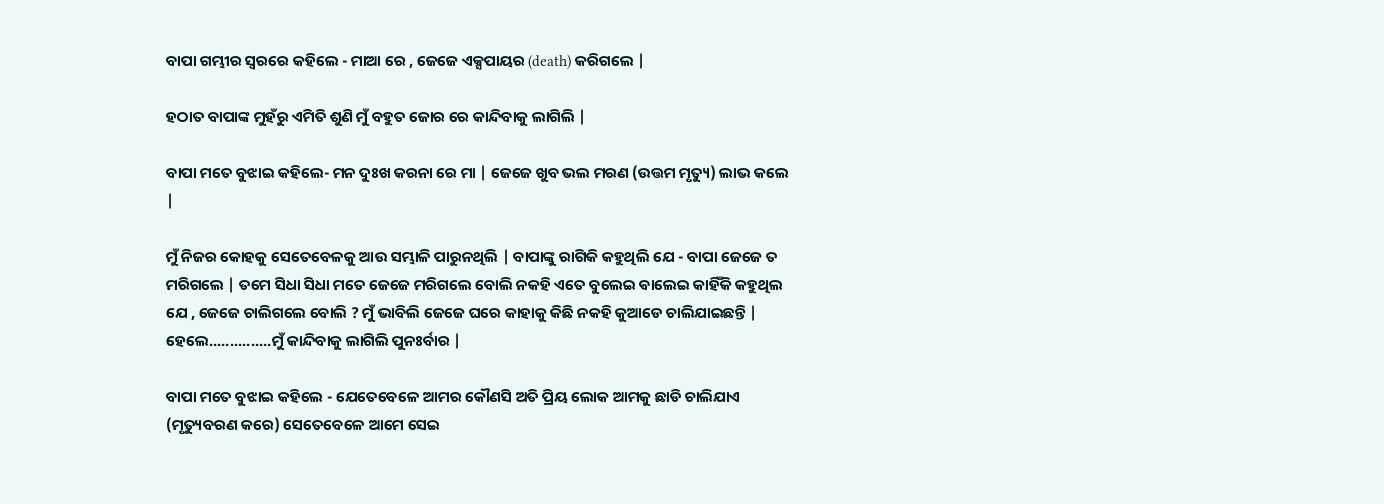ବାପା ଗମ୍ଭୀର ସ୍ୱରରେ କହିଲେ - ମାଆ ରେ , ଜେଜେ ଏକ୍ସପାୟର (death) କରିଗଲେ |

ହଠାତ ବାପାଙ୍କ ମୁହଁରୁ ଏମିତି ଶୁଣି ମୁଁ ବହୁତ ଜୋର ରେ କାନ୍ଦିବାକୁ ଲାଗିଲି |

ବାପା ମତେ ବୁଝାଇ କହିଲେ- ମନ ଦୁଃଖ କରନା ରେ ମା | ଜେଜେ ଖୁବ ଭଲ ମରଣ (ଉତ୍ତମ ମୃତ୍ୟୁ) ଲାଭ କଲେ |

ମୁଁ ନିଜର କୋହକୁ ସେତେବେଳକୁ ଆଉ ସମ୍ଭାଳି ପାରୁନଥିଲି | ବାପାଙ୍କୁ ରାଗିକି କହୁଥିଲି ଯେ - ବାପା ଜେଜେ ତ ମରିଗଲେ | ତମେ ସିଧା ସିଧା ମତେ ଜେଜେ ମରିଗଲେ ବୋଲି ନକହି ଏତେ ବୁଲେଇ ଵାଲେଇ କାହିଁକି କହୁଥିଲ ଯେ , ଜେଜେ ଚାଲିଗଲେ ବୋଲି ? ମୁଁ ଭାବିଲି ଜେଜେ ଘରେ କାହାକୁ କିଛି ନକହି କୁଆଡେ ଚାଲିଯାଇଛନ୍ତି | ହେଲେ...............ମୁଁ କାନ୍ଦିବାକୁ ଲାଗିଲି ପୁନଃର୍ବାର |

ବାପା ମତେ ବୁଝାଇ କହିଲେ - ଯେତେବେଳେ ଆମର କୌଣସି ଅତି ପ୍ରିୟ ଲୋକ ଆମକୁ ଛାଡି ଚାଲିଯାଏ (ମୃତ୍ୟୁବରଣ କରେ) ସେତେବେଳେ ଆମେ ସେଇ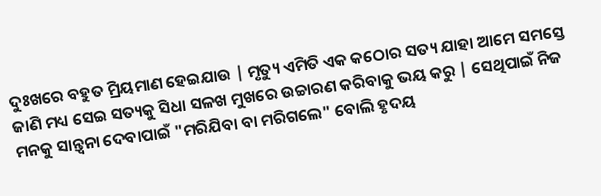ଦୁଃଖରେ ବହୁତ ମ୍ରିୟମାଣ ହେଇଯାଉ | ମୃତ୍ୟୁ ଏମିତି ଏକ କଠୋର ସତ୍ୟ ଯାହା ଆମେ ସମସ୍ତେ ଜାଣି ମଧ୍ୟ ସେଇ ସତ୍ୟକୁ ସିଧା ସଳଖ ମୁଖରେ ଉଚ୍ଚାରଣ କରିବାକୁ ଭୟ କରୁ | ସେଥିପାଇଁ ନିଜ ମନକୁ ସାନ୍ତ୍ୱନା ଦେବାପାଇଁ "ମରିଯିବା ବା ମରିଗଲେ" ବୋଲି ହୃଦୟ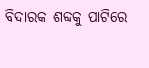ବିଦାରକ ଶବ୍ଦକୁ ପାଟିରେ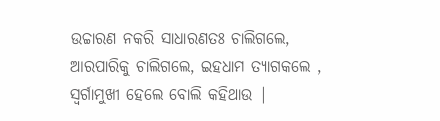ଉଚ୍ଚାରଣ ନକରି ସାଧାରଣତଃ ଚାଲିଗଲେ, ଆରପାରିକୁ ଚାଲିଗଲେ, ଇହଧାମ ତ୍ୟାଗକଲେ , ସ୍ୱର୍ଗାମୁଖୀ ହେଲେ ବୋଲି କହିଥାଉ |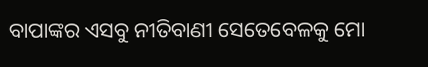ବାପାଙ୍କର ଏସବୁ ନୀତିବାଣୀ ସେତେବେଳକୁ ମୋ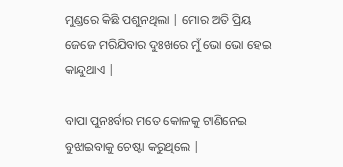ମୁଣ୍ଡରେ କିଛି ପଶୁନଥିଲା | ମୋର ଅତି ପ୍ରିୟ ଜେଜେ ମରିଯିବାର ଦୁଃଖରେ ମୁଁ ଭୋ ଭୋ ହେଇ କାନ୍ଦୁଥାଏ |

ବାପା ପୁନଃର୍ବାର ମତେ କୋଳକୁ ଟାଣିନେଇ ବୁଝାଇବାକୁ ଚେଷ୍ଟା କରୁଥିଲେ |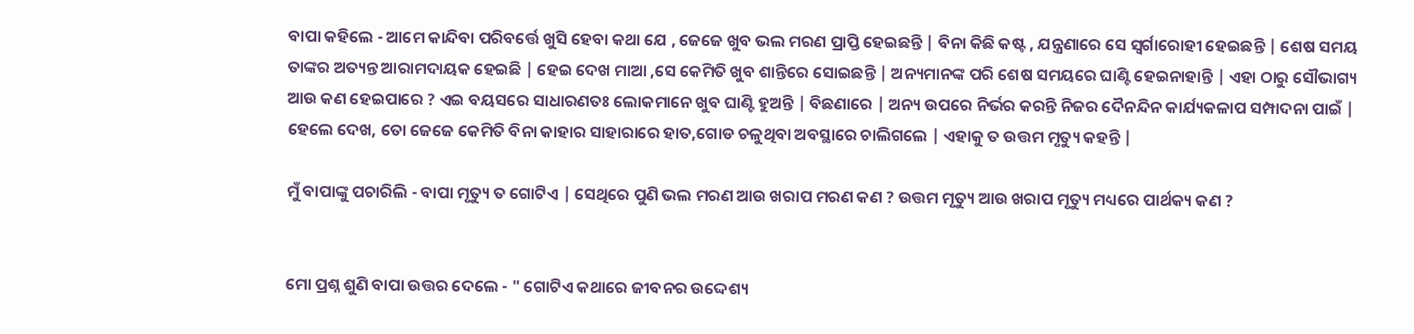ବାପା କହିଲେ - ଆମେ କାନ୍ଦିବା ପରିବର୍ତ୍ତେ ଖୁସି ହେବା କଥା ଯେ , ଜେଜେ ଖୁବ ଭଲ ମରଣ ପ୍ରାପ୍ତି ହେଇଛନ୍ତି | ବିନା କିଛି କଷ୍ଟ , ଯନ୍ତ୍ରଣାରେ ସେ ସ୍ୱର୍ଗାରୋହୀ ହେଇଛନ୍ତି | ଶେଷ ସମୟ ତାଙ୍କର ଅତ୍ୟନ୍ତ ଆରାମଦାୟକ ହେଇଛି | ହେଇ ଦେଖ ମାଆ ,ସେ କେମିତି ଖୁବ ଶାନ୍ତିରେ ସୋଇଛନ୍ତି | ଅନ୍ୟମାନଙ୍କ ପରି ଶେଷ ସମୟରେ ଘାଣ୍ଟି ହେଇନାହାନ୍ତି | ଏହା ଠାରୁ ସୌଭାଗ୍ୟ ଆଉ କଣ ହେଇପାରେ ? ଏଇ ବୟସରେ ସାଧାରଣତଃ ଲୋକମାନେ ଖୁବ ଘାଣ୍ଟି ହୁଅନ୍ତି | ବିଛଣାରେ | ଅନ୍ୟ ଉପରେ ନିର୍ଭର କରନ୍ତି ନିଜର ଦୈନନ୍ଦିନ କାର୍ଯ୍ୟକଳାପ ସମ୍ପାଦନା ପାଇଁ | ହେଲେ ଦେଖ, ତୋ ଜେଜେ କେମିତି ବିନା କାହାର ସାହାରାରେ ହାତ,ଗୋଡ ଚଳୁଥିବା ଅବସ୍ଥାରେ ଚାଲିଗଲେ | ଏହାକୁ ତ ଉତ୍ତମ ମୃତ୍ୟୁ କହନ୍ତି |

ମୁଁ ବାପାଙ୍କୁ ପଚାରିଲି - ବାପା ମୃତ୍ୟୁ ତ ଗୋଟିଏ | ସେଥିରେ ପୁଣି ଭଲ ମରଣ ଆଉ ଖରାପ ମରଣ କଣ ? ଉତ୍ତମ ମୃତ୍ୟୁ ଆଉ ଖରାପ ମୃତ୍ୟୁ ମଧ୍ୟରେ ପାର୍ଥକ୍ୟ କଣ ?


ମୋ ପ୍ରଶ୍ନ ଶୁଣି ବାପା ଉତ୍ତର ଦେଲେ - " ଗୋଟିଏ କଥାରେ ଜୀବନର ଉଦ୍ଦେଶ୍ୟ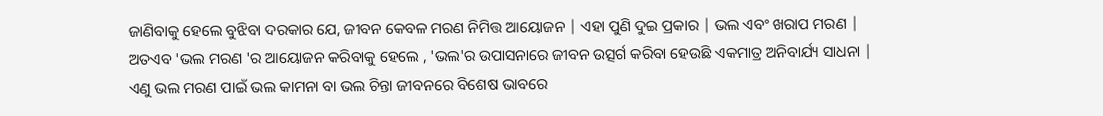ଜାଣିବାକୁ ହେଲେ ବୁଝିବା ଦରକାର ଯେ, ଜୀବନ କେବଳ ମରଣ ନିମିତ୍ତ ଆୟୋଜନ | ଏହା ପୁଣି ଦୁଇ ପ୍ରକାର | ଭଲ ଏବଂ ଖରାପ ମରଣ | ଅତଏବ 'ଭଲ ମରଣ 'ର ଆୟୋଜନ କରିବାକୁ ହେଲେ , 'ଭଲ'ର ଉପାସନାରେ ଜୀବନ ଉତ୍ସର୍ଗ କରିବା ହେଉଛି ଏକମାତ୍ର ଅନିବାର୍ଯ୍ୟ ସାଧନା | ଏଣୁ ଭଲ ମରଣ ପାଇଁ ଭଲ କାମନା ବା ଭଲ ଚିନ୍ତା ଜୀବନରେ ବିଶେଷ ଭାବରେ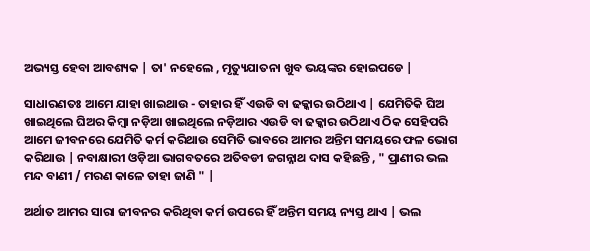ଅଭ୍ୟସ୍ତ ହେବା ଆବଶ୍ୟକ | ତା' ନହେଲେ , ମୃତ୍ୟୁଯାତନା ଖୁବ ଭୟଙ୍କର ହୋଇପଡେ |

ସାଧାରଣତଃ ଆମେ ଯାହା ଖାଇଥାଉ - ତାହାର ହିଁ ଏଉଡି ବା ଢକ୍କାର ଉଠିଥାଏ | ଯେମିତିକି ଘିଅ ଖାଇଥିଲେ ଘିଅର କିମ୍ବା ନଡ଼ିଆ ଖାଇଥିଲେ ନଡ଼ିଆର ଏଉଡି ବା ଢକ୍କାର ଉଠିଥାଏ ଠିକ ସେହିପରି ଆମେ ଜୀବନରେ ଯେମିତି କର୍ମ କରିଥାଉ ସେମିତି ଭାବରେ ଆମର ଅନ୍ତିମ ସମୟରେ ଫଳ ଭୋଗ କରିଥାଉ | ନବାକ୍ଷାରୀ ଓଡ଼ିଆ ଭାଗବତରେ ଅତିବଡୀ ଜଗନ୍ନାଥ ଦାସ କହିଛନ୍ତି , " ପ୍ରାଣୀର ଭଲ ମନ୍ଦ ବାଣୀ / ମରଣ କାଳେ ତାହା ଜାଣି " |

ଅର୍ଥାତ ଆମର ସାରା ଜୀବନର କରିଥିବା କର୍ମ ଉପରେ ହିଁ ଅନ୍ତିମ ସମୟ ନ୍ୟସ୍ତ ଥାଏ | ଭଲ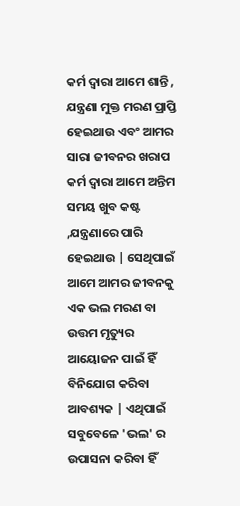କର୍ମ ଦ୍ୱାରା ଆମେ ଶାନ୍ତି , ଯନ୍ତ୍ରଣା ମୁକ୍ତ ମରଣ ପ୍ରାପ୍ତି ହେଇଥାଉ ଏବଂ ଆମର ସାରା ଜୀବନର ଖରାପ କର୍ମ ଦ୍ୱାରା ଆମେ ଅନ୍ତିମ ସମୟ ଖୁବ କଷ୍ଟ ,ଯନ୍ତ୍ରଣାରେ ପାରି ହେଇଥାଉ | ସେଥିପାଇଁ ଆମେ ଆମର ଜୀବନକୁ ଏକ ଭଲ ମରଣ ବା ଉତ୍ତମ ମୃତ୍ୟୁର ଆୟୋଜନ ପାଇଁ ହିଁ ବିନିଯୋଗ କରିବା ଆବଶ୍ୟକ | ଏଥିପାଇଁ ସବୁବେଳେ 'ଭଲ' ର ଉପାସନା କରିବା ହିଁ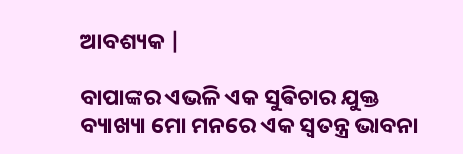ଆବଶ୍ୟକ |

ବାପାଙ୍କର ଏଭଳି ଏକ ସୁଵିଚାର ଯୁକ୍ତ ବ୍ୟାଖ୍ୟା ମୋ ମନରେ ଏକ ସ୍ୱତନ୍ତ୍ର ଭାବନା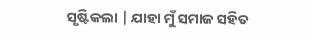ସୃଷ୍ଟିକଲା | ଯାହା ମୁଁ ସମାଜ ସହିତ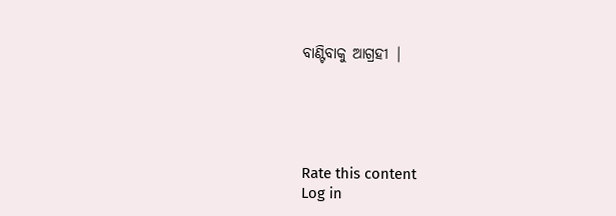ବାଣ୍ଟିବାକୁ ଆଗ୍ରହୀ |





Rate this content
Log in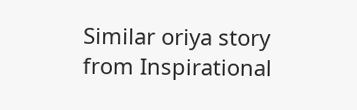Similar oriya story from Inspirational